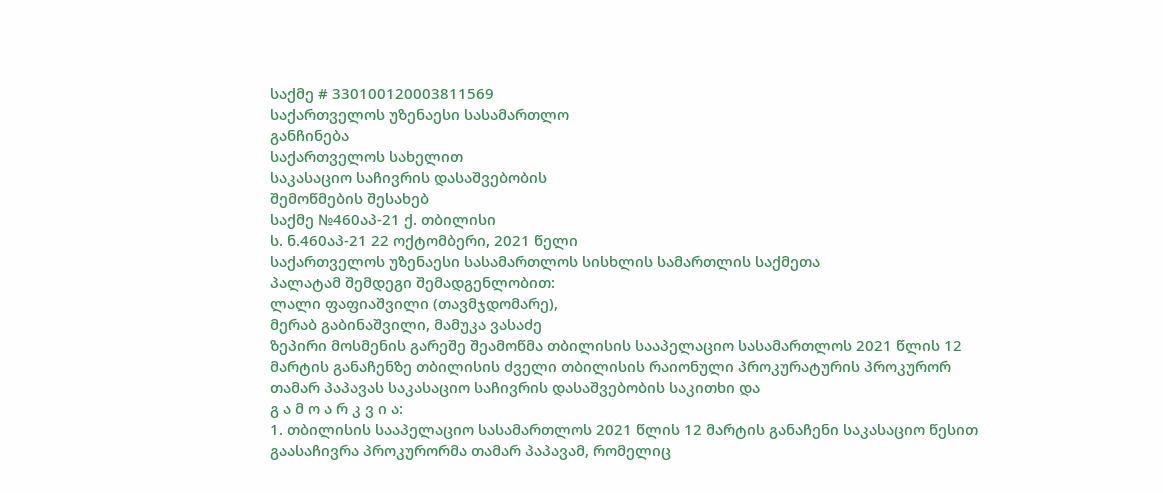საქმე # 330100120003811569
საქართველოს უზენაესი სასამართლო
განჩინება
საქართველოს სახელით
საკასაციო საჩივრის დასაშვებობის
შემოწმების შესახებ
საქმე №460აპ-21 ქ. თბილისი
ს. ნ.460აპ-21 22 ოქტომბერი, 2021 წელი
საქართველოს უზენაესი სასამართლოს სისხლის სამართლის საქმეთა
პალატამ შემდეგი შემადგენლობით:
ლალი ფაფიაშვილი (თავმჯდომარე),
მერაბ გაბინაშვილი, მამუკა ვასაძე
ზეპირი მოსმენის გარეშე შეამოწმა თბილისის სააპელაციო სასამართლოს 2021 წლის 12 მარტის განაჩენზე თბილისის ძველი თბილისის რაიონული პროკურატურის პროკურორ თამარ პაპავას საკასაციო საჩივრის დასაშვებობის საკითხი და
გ ა მ ო ა რ კ ვ ი ა:
1. თბილისის სააპელაციო სასამართლოს 2021 წლის 12 მარტის განაჩენი საკასაციო წესით გაასაჩივრა პროკურორმა თამარ პაპავამ, რომელიც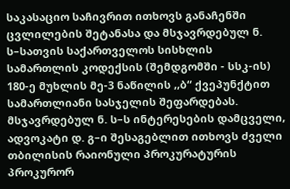საკასაციო საჩივრით ითხოვს განაჩენში ცვლილების შეტანასა და მსჯავრდებულ ნ. ს–სათვის საქართველოს სისხლის სამართლის კოდექსის (შემდგომში - სსკ-ის) 180-ე მუხლის მე-3 ნაწილის ,,ბ“ ქვეპუნქტით სამართლიანი სასჯელის შეფარდებას.
მსჯავრდებულ ნ. ს–ს ინტერესების დამცველი, ადვოკატი დ. გ–ი შესაგებლით ითხოვს ძველი თბილისის რაიონული პროკურატურის პროკურორ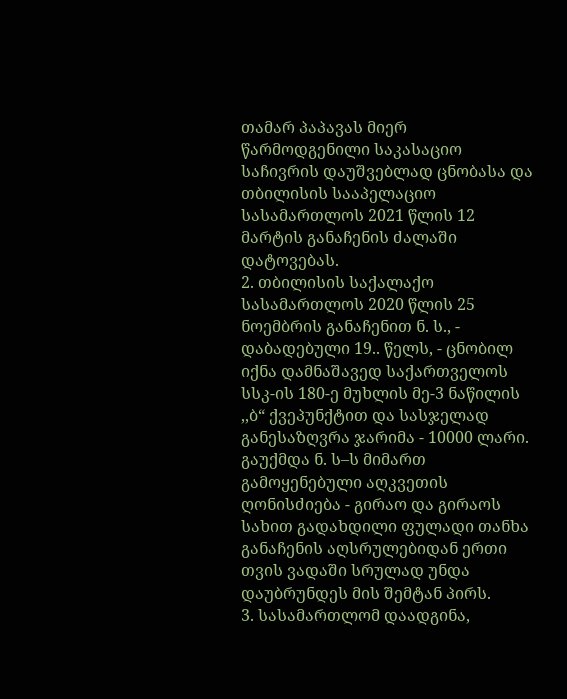თამარ პაპავას მიერ წარმოდგენილი საკასაციო საჩივრის დაუშვებლად ცნობასა და თბილისის სააპელაციო სასამართლოს 2021 წლის 12 მარტის განაჩენის ძალაში დატოვებას.
2. თბილისის საქალაქო სასამართლოს 2020 წლის 25 ნოემბრის განაჩენით ნ. ს., - დაბადებული 19.. წელს, - ცნობილ იქნა დამნაშავედ საქართველოს სსკ-ის 180-ე მუხლის მე-3 ნაწილის ,,ბ“ ქვეპუნქტით და სასჯელად განესაზღვრა ჯარიმა - 10000 ლარი.
გაუქმდა ნ. ს–ს მიმართ გამოყენებული აღკვეთის ღონისძიება - გირაო და გირაოს სახით გადახდილი ფულადი თანხა განაჩენის აღსრულებიდან ერთი თვის ვადაში სრულად უნდა დაუბრუნდეს მის შემტან პირს.
3. სასამართლომ დაადგინა,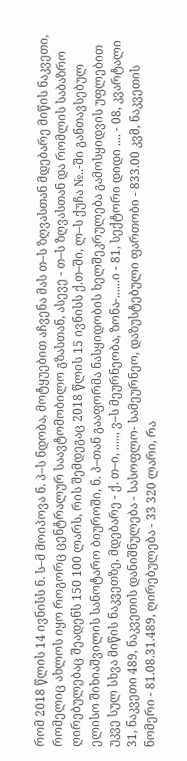რომ 2018 წლის 14 ივნისს ნ. ს–მ მოიპოვა ნ. პ–ს ნდობა, მოტყუებით აჩვენა მას თ–ს ზღვასთან მდებარე მიწის ნაკვეთი, რომელიც ახლოს იყო როგორც ცენტრალურ საავტომობილო გზასთან, ასევე - თ–ს ზღვასთან და რომლის საბაზრო ღირებულებაც შეადენს 150 100 ლარს, რის შემდეგაც 2018 წლის 15 ივნისს ქ.თ–ში, ლ–ს ქუჩა №..-ში განთავსებულ ელისო შიხიაშვილის სანოტარო ბიუროში, ნ. პ–თან გააფორმა ნასყიდობის ხელშეკრულება გამოსყიდვის უფლებით უკვე სულ სხვა მიწის ნაკვეთზე, მდებარე - ქ. თ–ი, ....., ვ–ს მეურნეობა, ზონა-......ი - 81, სექტორი დიდი .... - 08, კვარტალი 31, ნაკვეთი 489, ნაკვეთის დანიშნულება - სასოფლო- სამეურნეო, დაზუსტებული ფართობი - 833.00 კვმ, ნაკვეთის ნომერი - 81.08.31.489, ღირებულება - 33 320 ლარი, რა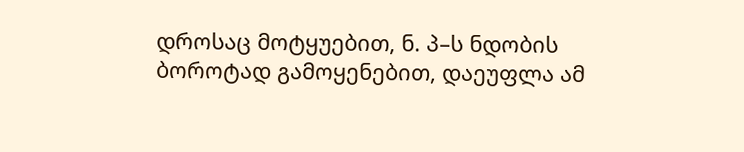დროსაც მოტყუებით, ნ. პ–ს ნდობის ბოროტად გამოყენებით, დაეუფლა ამ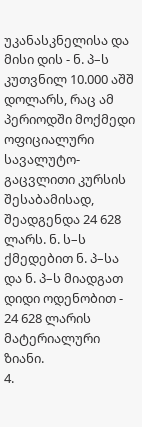უკანასკნელისა და მისი დის - ნ. პ–ს კუთვნილ 10.000 აშშ დოლარს, რაც ამ პერიოდში მოქმედი ოფიციალური სავალუტო-გაცვლითი კურსის შესაბამისად, შეადგენდა 24 628 ლარს. ნ. ს–ს ქმედებით ნ. პ–სა და ნ. პ–ს მიადგათ დიდი ოდენობით - 24 628 ლარის მატერიალური ზიანი.
4.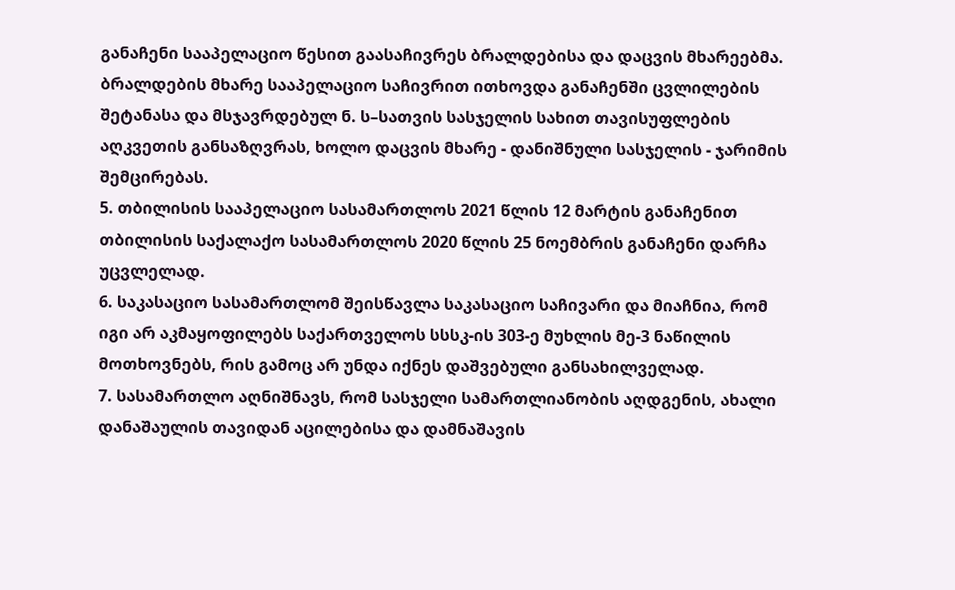განაჩენი სააპელაციო წესით გაასაჩივრეს ბრალდებისა და დაცვის მხარეებმა.
ბრალდების მხარე სააპელაციო საჩივრით ითხოვდა განაჩენში ცვლილების შეტანასა და მსჯავრდებულ ნ. ს–სათვის სასჯელის სახით თავისუფლების აღკვეთის განსაზღვრას, ხოლო დაცვის მხარე - დანიშნული სასჯელის - ჯარიმის შემცირებას.
5. თბილისის სააპელაციო სასამართლოს 2021 წლის 12 მარტის განაჩენით თბილისის საქალაქო სასამართლოს 2020 წლის 25 ნოემბრის განაჩენი დარჩა უცვლელად.
6. საკასაციო სასამართლომ შეისწავლა საკასაციო საჩივარი და მიაჩნია, რომ იგი არ აკმაყოფილებს საქართველოს სსსკ-ის 303-ე მუხლის მე-3 ნაწილის მოთხოვნებს, რის გამოც არ უნდა იქნეს დაშვებული განსახილველად.
7. სასამართლო აღნიშნავს, რომ სასჯელი სამართლიანობის აღდგენის, ახალი დანაშაულის თავიდან აცილებისა და დამნაშავის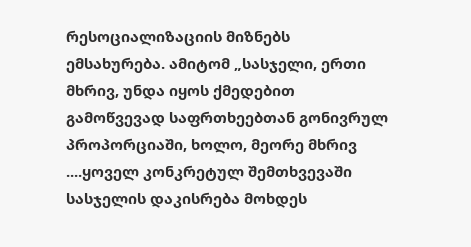რესოციალიზაციის მიზნებს ემსახურება. ამიტომ „სასჯელი, ერთი მხრივ, უნდა იყოს ქმედებით გამოწვევად საფრთხეებთან გონივრულ პროპორციაში, ხოლო, მეორე მხრივ ....ყოველ კონკრეტულ შემთხვევაში სასჯელის დაკისრება მოხდეს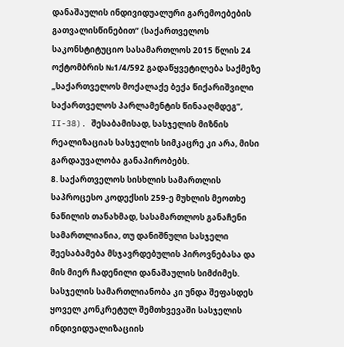დანაშაულის ინდივიდუალური გარემოებების გათვალისწინებით“ (საქართველოს საკონსტიტუციო სასამართლოს 2015 წლის 24 ოქტომბრის №1/4/592 გადაწყვეტილება საქმეზე „საქართველოს მოქალაქე ბექა წიქარიშვილი საქართველოს პარლამენტის წინააღმდეგ“, II-38). შესაბამისად, სასჯელის მიზნის რეალიზაციას სასჯელის სიმკაცრე კი არა, მისი გარდაუვალობა განაპირობებს.
8. საქართველოს სისხლის სამართლის საპროცესო კოდექსის 259-ე მუხლის მეოთხე ნაწილის თანახმად, სასამართლოს განაჩენი სამართლიანია, თუ დანიშნული სასჯელი შეესაბამება მსჯავრდებულის პიროვნებასა და მის მიერ ჩადენილი დანაშაულის სიმძიმეს. სასჯელის სამართლიანობა კი უნდა შეფასდეს ყოველ კონკრეტულ შემთხვევაში სასჯელის ინდივიდუალიზაციის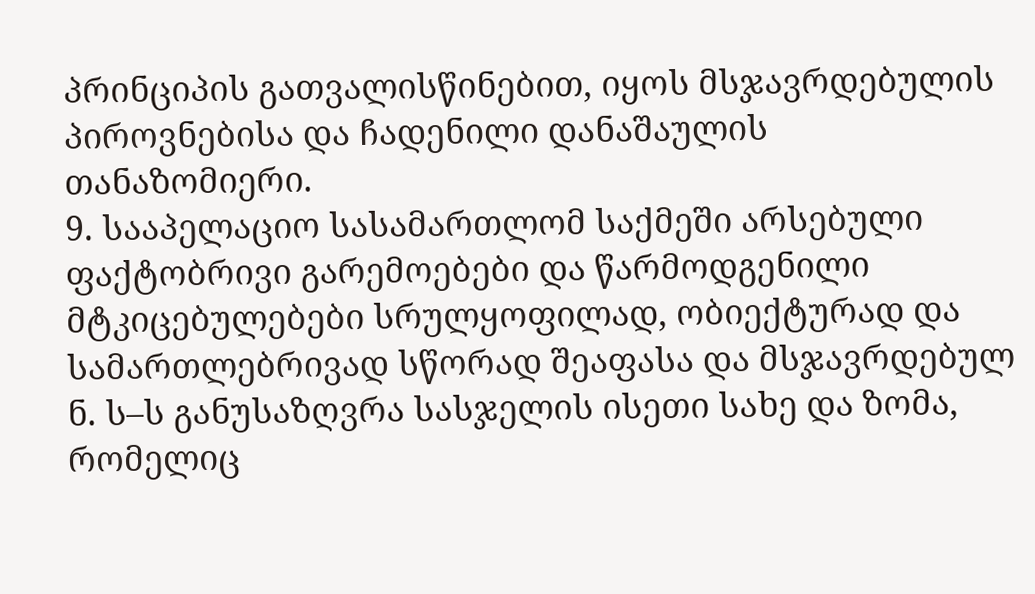პრინციპის გათვალისწინებით, იყოს მსჯავრდებულის პიროვნებისა და ჩადენილი დანაშაულის თანაზომიერი.
9. სააპელაციო სასამართლომ საქმეში არსებული ფაქტობრივი გარემოებები და წარმოდგენილი მტკიცებულებები სრულყოფილად, ობიექტურად და სამართლებრივად სწორად შეაფასა და მსჯავრდებულ ნ. ს–ს განუსაზღვრა სასჯელის ისეთი სახე და ზომა, რომელიც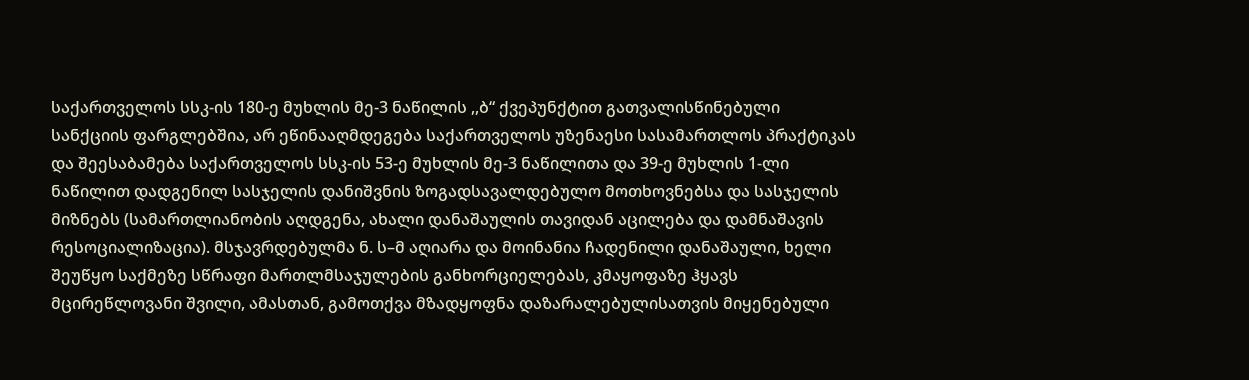საქართველოს სსკ-ის 180-ე მუხლის მე-3 ნაწილის ,,ბ“ ქვეპუნქტით გათვალისწინებული სანქციის ფარგლებშია, არ ეწინააღმდეგება საქართველოს უზენაესი სასამართლოს პრაქტიკას და შეესაბამება საქართველოს სსკ-ის 53-ე მუხლის მე-3 ნაწილითა და 39-ე მუხლის 1-ლი ნაწილით დადგენილ სასჯელის დანიშვნის ზოგადსავალდებულო მოთხოვნებსა და სასჯელის მიზნებს (სამართლიანობის აღდგენა, ახალი დანაშაულის თავიდან აცილება და დამნაშავის რესოციალიზაცია). მსჯავრდებულმა ნ. ს–მ აღიარა და მოინანია ჩადენილი დანაშაული, ხელი შეუწყო საქმეზე სწრაფი მართლმსაჯულების განხორციელებას, კმაყოფაზე ჰყავს მცირეწლოვანი შვილი, ამასთან, გამოთქვა მზადყოფნა დაზარალებულისათვის მიყენებული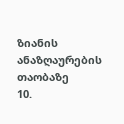ზიანის ანაზღაურების თაობაზე
10.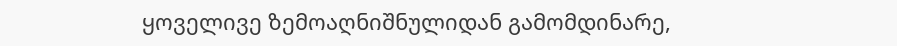ყოველივე ზემოაღნიშნულიდან გამომდინარე,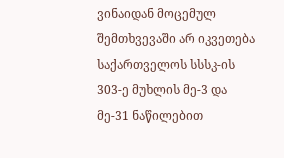ვინაიდან მოცემულ შემთხვევაში არ იკვეთება საქართველოს სსსკ-ის 303-ე მუხლის მე-3 და მე-31 ნაწილებით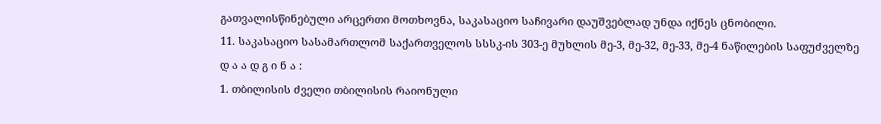გათვალისწინებული არცერთი მოთხოვნა, საკასაციო საჩივარი დაუშვებლად უნდა იქნეს ცნობილი.
11. საკასაციო სასამართლომ საქართველოს სსსკ-ის 303-ე მუხლის მე-3, მე-32, მე-33, მე-4 ნაწილების საფუძველზე
დ ა ა დ გ ი ნ ა :
1. თბილისის ძველი თბილისის რაიონული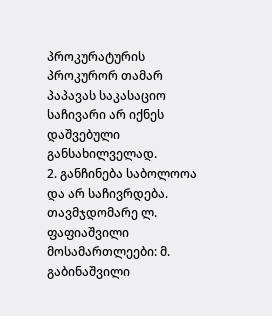პროკურატურის პროკურორ თამარ პაპავას საკასაციო საჩივარი არ იქნეს დაშვებული განსახილველად.
2. განჩინება საბოლოოა და არ საჩივრდება.
თავმჯდომარე ლ. ფაფიაშვილი
მოსამართლეები: მ. გაბინაშვილი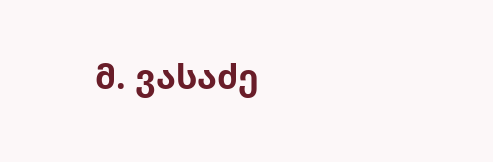მ. ვასაძე